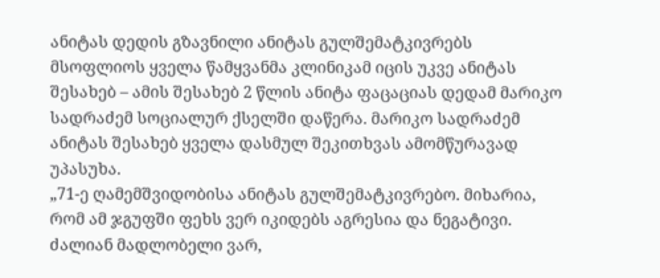ანიტას დედის გზავნილი ანიტას გულშემატკივრებს
მსოფლიოს ყველა წამყვანმა კლინიკამ იცის უკვე ანიტას შესახებ – ამის შესახებ 2 წლის ანიტა ფაცაციას დედამ მარიკო სადრაძემ სოციალურ ქსელში დაწერა. მარიკო სადრაძემ ანიტას შესახებ ყველა დასმულ შეკითხვას ამომწურავად უპასუხა.
„71-ე ღამემშვიდობისა ანიტას გულშემატკივრებო. მიხარია, რომ ამ ჯგუფში ფეხს ვერ იკიდებს აგრესია და ნეგატივი. ძალიან მადლობელი ვარ,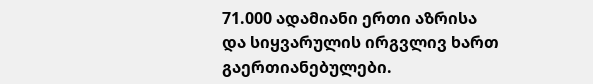71.000 ადამიანი ერთი აზრისა და სიყვარულის ირგვლივ ხართ გაერთიანებულები.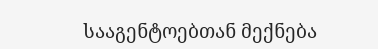სააგენტოებთან მექნება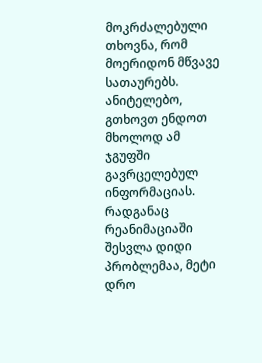მოკრძალებული თხოვნა, რომ მოერიდონ მწვავე სათაურებს. ანიტელებო, გთხოვთ ენდოთ მხოლოდ ამ ჯგუფში გავრცელებულ ინფორმაციას.
რადგანაც რეანიმაციაში შესვლა დიდი პრობლემაა, მეტი დრო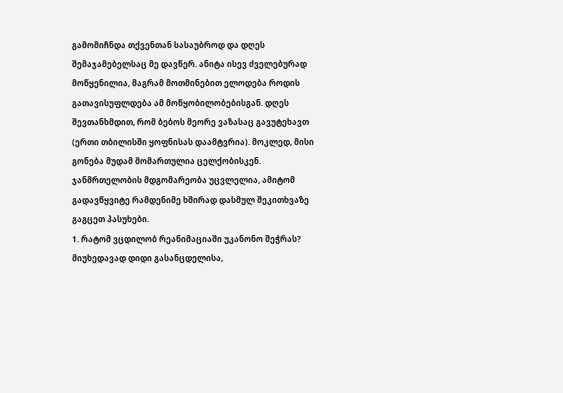გამომიჩნდა თქვენთან სასაუბროდ და დღეს შემაჯამებელსაც მე დავწერ. ანიტა ისევ ძველებურად მოწყენილია, მაგრამ მოთმინებით ელოდება როდის გათავისუფლდება ამ მოწყობილობებისგან. დღეს შევთანხმდით, რომ ბებოს მეორე ვაზასაც გავუტეხავთ (ერთი თბილისში ყოფნისას დაამტვრია). მოკლედ, მისი გონება მუდამ მომართულია ცელქობისკენ. ჯანმრთელობის მდგომარეობა უცვლელია, ამიტომ გადავწყვიტე რამდენიმე ხშირად დასმულ შეკითხვაზე გაგცეთ პასუხები.
1. რატომ ვცდილობ რეანიმაციაში უკანონო შეჭრას?
მიუხედავად დიდი გასანცდელისა,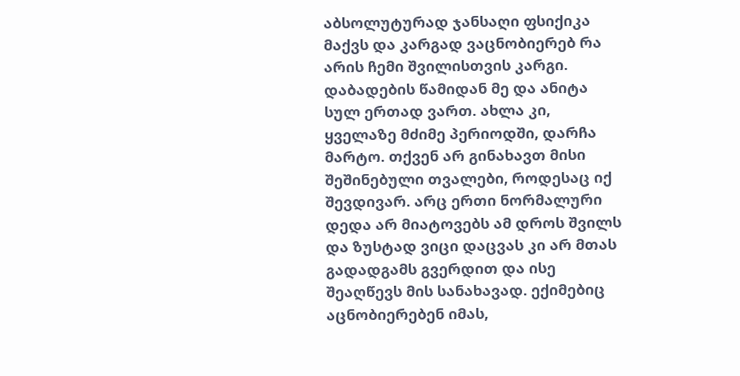აბსოლუტურად ჯანსაღი ფსიქიკა მაქვს და კარგად ვაცნობიერებ რა არის ჩემი შვილისთვის კარგი. დაბადების წამიდან მე და ანიტა სულ ერთად ვართ. ახლა კი, ყველაზე მძიმე პერიოდში, დარჩა მარტო. თქვენ არ გინახავთ მისი შეშინებული თვალები, როდესაც იქ შევდივარ. არც ერთი ნორმალური დედა არ მიატოვებს ამ დროს შვილს და ზუსტად ვიცი დაცვას კი არ მთას გადადგამს გვერდით და ისე შეაღწევს მის სანახავად. ექიმებიც აცნობიერებენ იმას,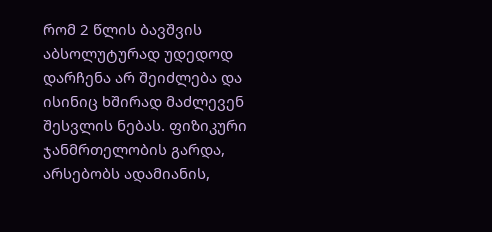რომ 2 წლის ბავშვის აბსოლუტურად უდედოდ დარჩენა არ შეიძლება და ისინიც ხშირად მაძლევენ შესვლის ნებას. ფიზიკური ჯანმრთელობის გარდა, არსებობს ადამიანის,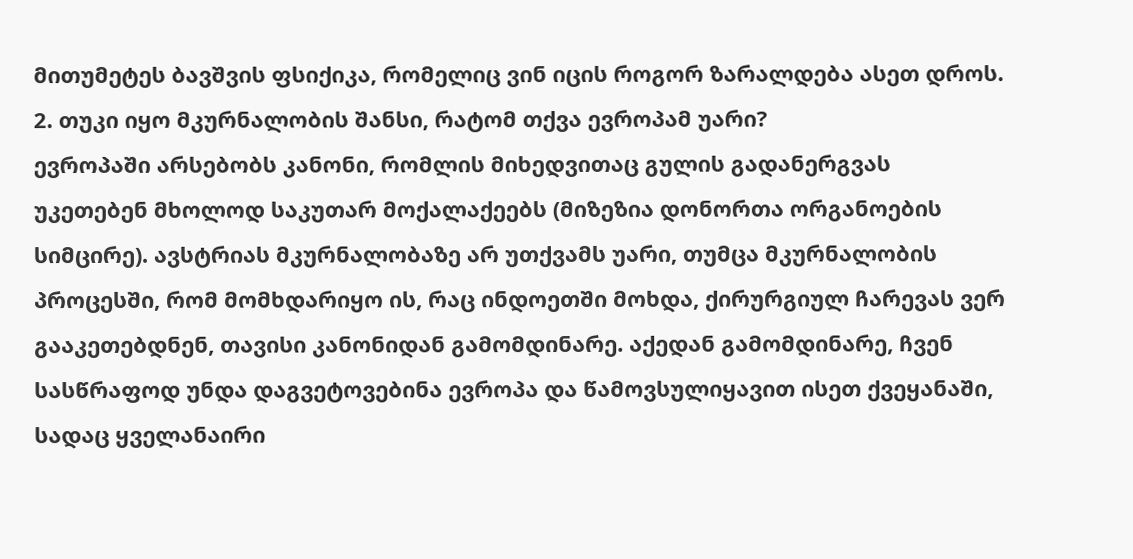მითუმეტეს ბავშვის ფსიქიკა, რომელიც ვინ იცის როგორ ზარალდება ასეთ დროს.
2. თუკი იყო მკურნალობის შანსი, რატომ თქვა ევროპამ უარი?
ევროპაში არსებობს კანონი, რომლის მიხედვითაც გულის გადანერგვას უკეთებენ მხოლოდ საკუთარ მოქალაქეებს (მიზეზია დონორთა ორგანოების სიმცირე). ავსტრიას მკურნალობაზე არ უთქვამს უარი, თუმცა მკურნალობის პროცესში, რომ მომხდარიყო ის, რაც ინდოეთში მოხდა, ქირურგიულ ჩარევას ვერ გააკეთებდნენ, თავისი კანონიდან გამომდინარე. აქედან გამომდინარე, ჩვენ სასწრაფოდ უნდა დაგვეტოვებინა ევროპა და წამოვსულიყავით ისეთ ქვეყანაში, სადაც ყველანაირი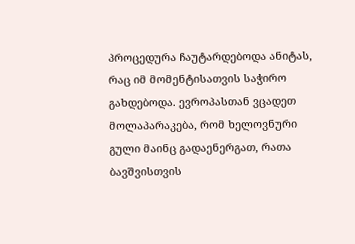პროცედურა ჩაუტარდებოდა ანიტას, რაც იმ მომენტისათვის საჭირო გახდებოდა. ევროპასთან ვცადეთ მოლაპარაკება, რომ ხელოვნური გული მაინც გადაენერგათ, რათა ბავშვისთვის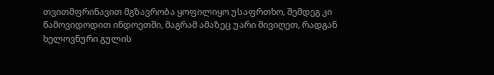თვითმფრინავით მგზავრობა ყოფილიყო უსაფრთხო, შემდეგ კი წამოვიდოდით ინდოეთში, მაგრამ ამაზეც უარი მივიღეთ, რადგან ხელოვნური გულის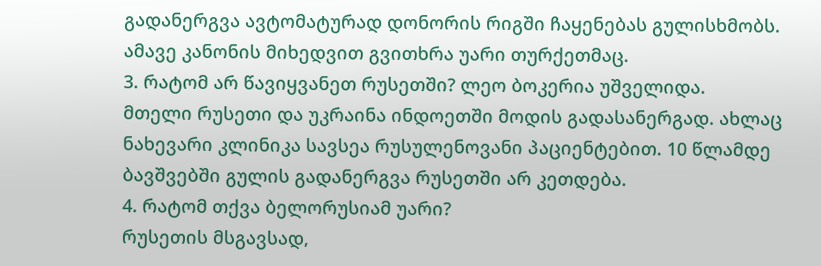გადანერგვა ავტომატურად დონორის რიგში ჩაყენებას გულისხმობს.
ამავე კანონის მიხედვით გვითხრა უარი თურქეთმაც.
3. რატომ არ წავიყვანეთ რუსეთში? ლეო ბოკერია უშველიდა.
მთელი რუსეთი და უკრაინა ინდოეთში მოდის გადასანერგად. ახლაც ნახევარი კლინიკა სავსეა რუსულენოვანი პაციენტებით. 10 წლამდე ბავშვებში გულის გადანერგვა რუსეთში არ კეთდება.
4. რატომ თქვა ბელორუსიამ უარი?
რუსეთის მსგავსად,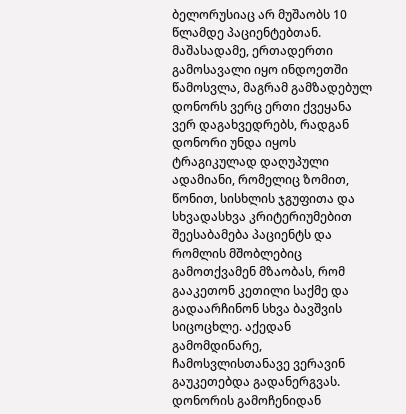ბელორუსიაც არ მუშაობს 10 წლამდე პაციენტებთან.
მაშასადამე, ერთადერთი გამოსავალი იყო ინდოეთში წამოსვლა, მაგრამ გამზადებულ დონორს ვერც ერთი ქვეყანა ვერ დაგახვედრებს, რადგან დონორი უნდა იყოს ტრაგიკულად დაღუპული ადამიანი, რომელიც ზომით, წონით, სისხლის ჯგუფითა და სხვადასხვა კრიტერიუმებით შეესაბამება პაციენტს და რომლის მშობლებიც გამოთქვამენ მზაობას, რომ გააკეთონ კეთილი საქმე და გადაარჩინონ სხვა ბავშვის სიცოცხლე. აქედან გამომდინარე, ჩამოსვლისთანავე ვერავინ გაუკეთებდა გადანერგვას. დონორის გამოჩენიდან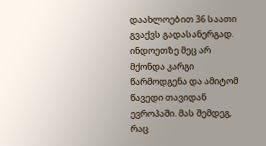დაახლოებით 36 საათი გვაქვს გადასანერგად.
ინდოეთზე მეც არ მქონდა კარგი წარმოდგენა და ამიტომ წავედი თავიდან ევროპაში. მას შემდეგ, რაც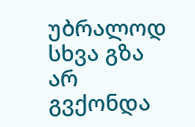უბრალოდ სხვა გზა არ გვქონდა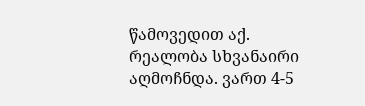წამოვედით აქ. რეალობა სხვანაირი აღმოჩნდა. ვართ 4-5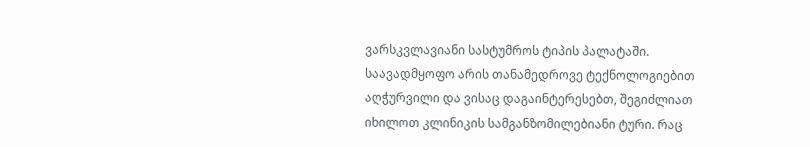ვარსკვლავიანი სასტუმროს ტიპის პალატაში. საავადმყოფო არის თანამედროვე ტექნოლოგიებით აღჭურვილი და ვისაც დაგაინტერესებთ, შეგიძლიათ იხილოთ კლინიკის სამგანზომილებიანი ტური. რაც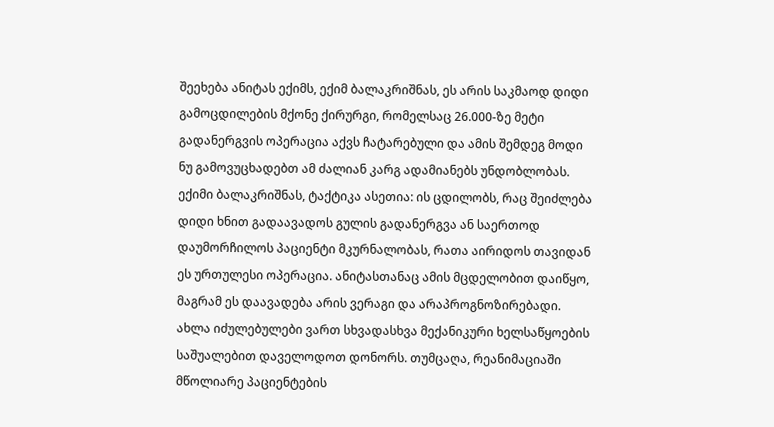შეეხება ანიტას ექიმს, ექიმ ბალაკრიშნას, ეს არის საკმაოდ დიდი გამოცდილების მქონე ქირურგი, რომელსაც 26.000-ზე მეტი გადანერგვის ოპერაცია აქვს ჩატარებული და ამის შემდეგ მოდი ნუ გამოვუცხადებთ ამ ძალიან კარგ ადამიანებს უნდობლობას.
ექიმი ბალაკრიშნას, ტაქტიკა ასეთია: ის ცდილობს, რაც შეიძლება დიდი ხნით გადაავადოს გულის გადანერგვა ან საერთოდ დაუმორჩილოს პაციენტი მკურნალობას, რათა აირიდოს თავიდან ეს ურთულესი ოპერაცია. ანიტასთანაც ამის მცდელობით დაიწყო, მაგრამ ეს დაავადება არის ვერაგი და არაპროგნოზირებადი. ახლა იძულებულები ვართ სხვადასხვა მექანიკური ხელსაწყოების საშუალებით დაველოდოთ დონორს. თუმცაღა, რეანიმაციაში მწოლიარე პაციენტების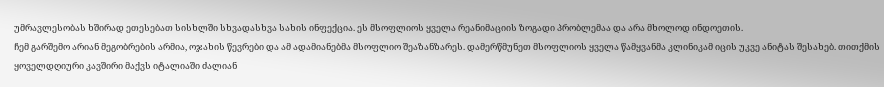უმრავლესობას ხშირად ეთესებათ სისხლში სხვადასხვა სახის ინფექცია. ეს მსოფლიოს ყველა რეანიმაციის ზოგადი პრობლემაა და არა მხოლოდ ინდოეთის.
ჩემ გარშემო არიან მეგობრების არმია, ოჯახის წევრები და ამ ადამიანებმა მსოფლიო შეაზანზარეს. დამერწმუნეთ მსოფლიოს ყველა წამყვანმა კლინიკამ იცის უკვე ანიტას შესახებ. თითქმის ყოველდღიური კავშირი მაქვს იტალიაში ძალიან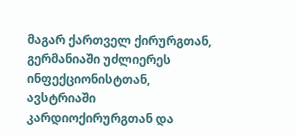მაგარ ქართველ ქირურგთან, გერმანიაში უძლიერეს ინფექციონისტთან, ავსტრიაში კარდიოქირურგთან და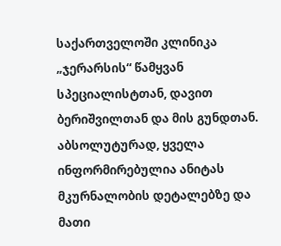საქართველოში კლინიკა „ჯერარსის“ წამყვან სპეციალისტთან, დავით ბერიშვილთან და მის გუნდთან. აბსოლუტურად, ყველა ინფორმირებულია ანიტას მკურნალობის დეტალებზე და მათი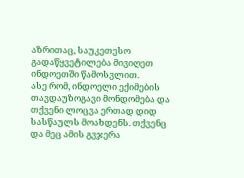აზრითაც, საუკეთესო გადაწყვეტილება მივიღეთ ინდოეთში წამოსვლით.
ასე რომ, ინდოელი ექიმების თავდაუზოგავი მონდომება და თქვენი ლოცვა ერთად დიდ სასწაულს მოახდენს. თქვენც და მეც ამის გვჯერა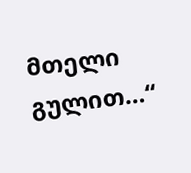მთელი გულით…“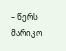– წერს მარიკო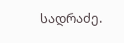სადრაძე.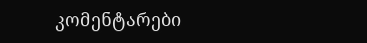კომენტარები